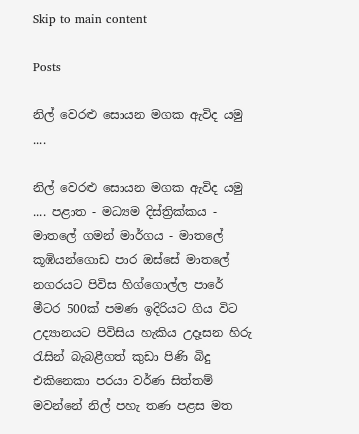Skip to main content

Posts

නිල් වෙරළු සොයන මගක ඇවිද යමු ....

නිල් වෙරළු සොයන මගක ඇවිද යමු .... පළාත - මධ්‍යම දිස්ත්‍රික්කය - මාතලේ ගමන් මාර්ගය - මාතලේ කූඹියන්ගොඩ පාර ඔස්සේ මාතලේ නගරයට පිවිස හිග්ගොල්ල පාරේ මීටර 500ක් පමණ ඉදිරියට ගිය විට උද්‍යානයට පිවිසිය හැකිය උදෑසන හිරු රැසින් බැබළීගත් කුඩා පිණි බිදු එකිනෙකා පරයා වර්ණ සිත්තම් මවන්නේ නිල් පහැ තණ පළස මත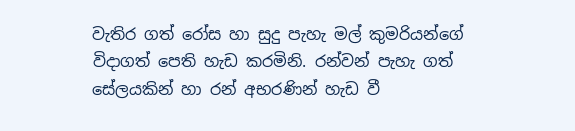වැතිර ගත් රෝස හා සුදු පැහැ මල් කුමරියන්ගේ විදාගත් පෙති හැඩ කරමිනි. රන්වන් පැහැ ගත් සේලයකින් හා රන් අභරණින් හැඩ වී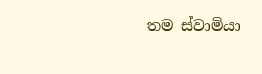තම ස්වාමියා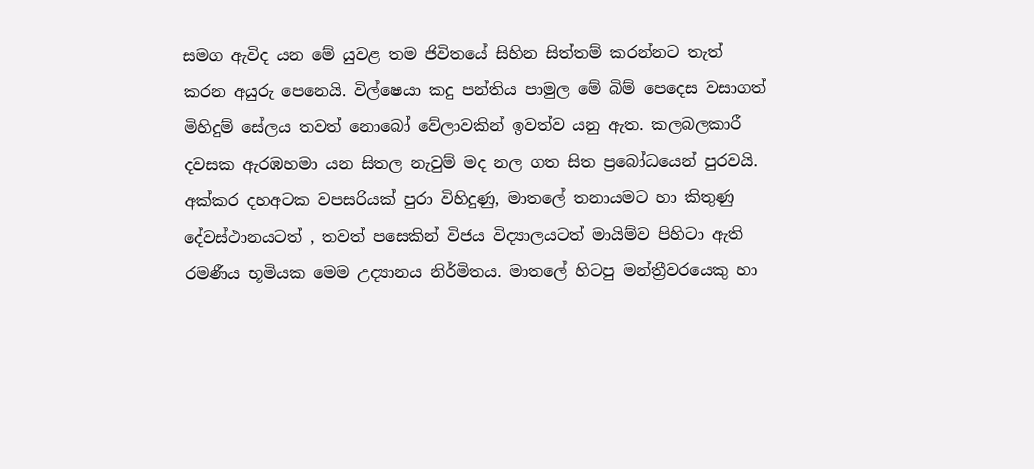සමග ඇවිද යන මේ යුවළ තම ජිවි‍තයේ සිහින සිත්තම් කරන්නට තැත් කරන අයුරු පෙනෙයි. විල්ෂෙයා කදු පන්තිය පාමුල මේ බිම් පෙදෙස වසාගත් මිහිදුම් සේලය තවත් නොබෝ වේලාවකින් ඉවත්ව යනු ඇත. කලබලකාරී දවසක ඇරඹහමා යන සිතල නැවුම් මද නල ගත සිත ප්‍රබෝධයෙන් පුරවයි.   අක්කර දහඅටක වපසරියක් පුරා විහිදුණු, මාතලේ තනායමට හා කිතුණු දේවස්ථානයටත් , තවත් පසෙකින් විජය විද්‍යාලයටත් මායිම්ව පිහිටා ඇති රමණීය භූමියක මෙම උද්‍යානය නිර්මිතය. මාතලේ හිටපු මන්ත්‍රීවරයෙකු හා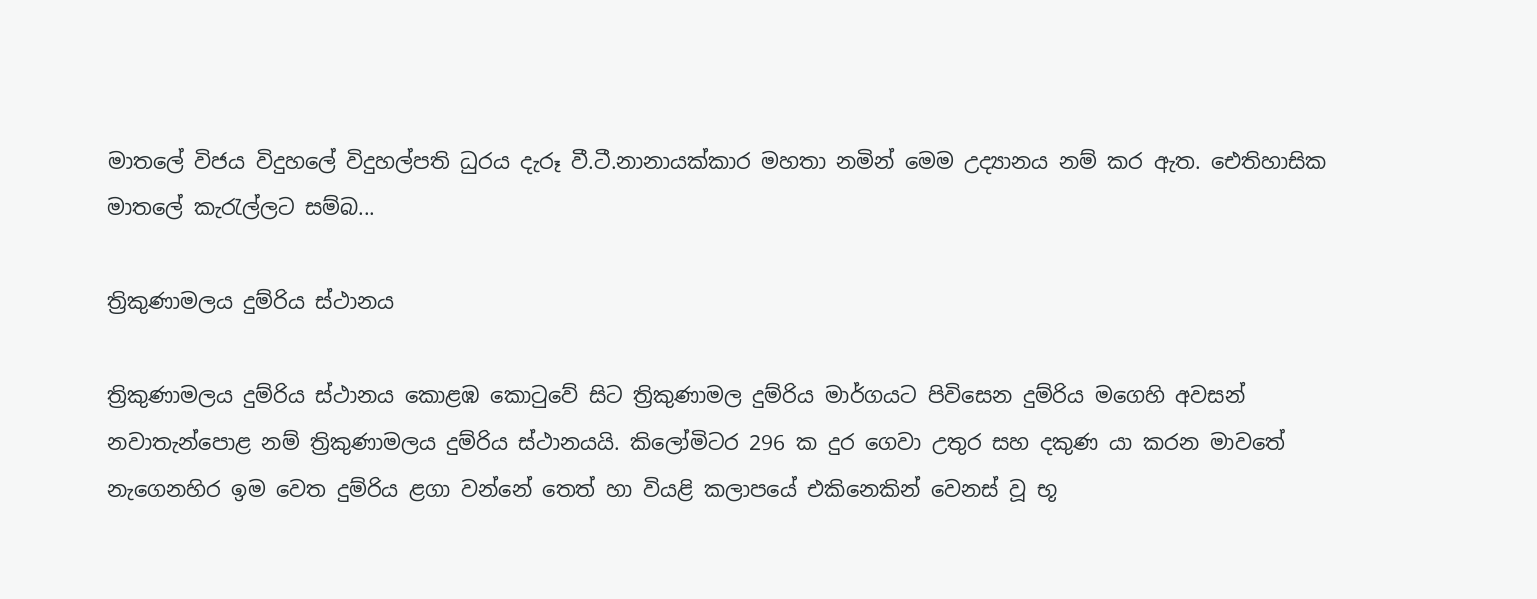මාතලේ විජය විදුහලේ විදුහල්පති ධුරය දැරූ වී.ටී.නානායක්කාර මහතා නමින් මෙම උද්‍යානය නම් කර ඇත. ඓතිහාසික මාතලේ කැරැල්ලට සම්බ...

ත්‍රිකුණාමලය දුම්රිය ස්ථානය

ත්‍රිකුණාමලය දුම්රිය ස්ථානය කොළඹ කොටුවේ සිට ත්‍රිකුණාමල දුම්රිය මාර්ගයට පිවිසෙන දුම්රිය මගෙහි අවසන් නවාතැන්පොළ නම් ත්‍රිකුණාමලය දුම්රිය ස්ථානයයි. කිලෝමිටර 296 ක දුර ගෙවා උතුර සහ දකුණ යා කරන මාවතේ නැගෙනහිර ඉම වෙත දුම්රිය ළගා වන්නේ තෙත් හා වියළි කලාපයේ එකිනෙකින් වෙනස් වූ භූ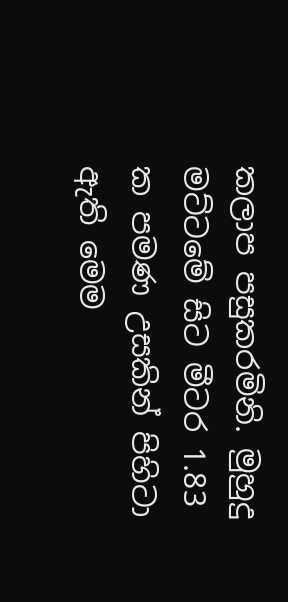කලාප පසුකරමිනි. මුහුදු මට්ටමේ සිට මීටර 1.83 ක පමණ උසකින් පිහිටා ඇති මෙම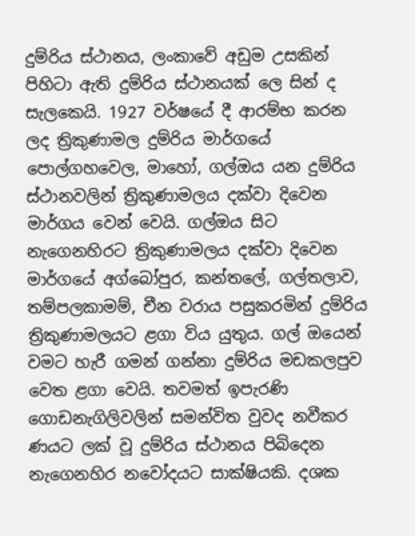දුම්රිය ස්ථානය, ලංකාවේ අඩුම උසකින් පිහිටා ඇති දුම්රිය ස්ථානයක් ලෙ සින් ද සැලකෙයි. 1927 වර්ෂයේ දී ආරම්භ කරන ලද ත්‍රිකුණාමල දුම්රිය මාර්ගයේ   පොල්ගහවෙල, මාහෝ, ගල්ඔය යන දුම්රිය ස්ථානවලින් ත්‍රිකුණාමලය දක්වා දිවෙන මාර්ගය වෙන් වෙයි. ගල්ඔය සිට නැගෙනහිරට ත්‍රිකුණාමලය දක්වා දිවෙන මාර්ගයේ අග්බෝපුර, කන්තලේ, ගල්තලාව, තම්පලකාමම්, චීන වරාය පසුකරමින් දුම්රිය ත්‍රිකුණාමලයට ළගා විය යුතුය. ගල් ඔයෙන් වමට හැරී ගමන් ගන්නා දුම්රිය මඩකලපුව වෙත ළගා වෙයි. තවමත් ඉපැරණි ගොඩනැගිලිවලින් සමන්විත වුවද නවීකර ණයට ලක් වූ දුම්රිය ස්ථානය පිබිදෙන නැගෙනහිර නවෝදයට සාක්ෂියකි. දශක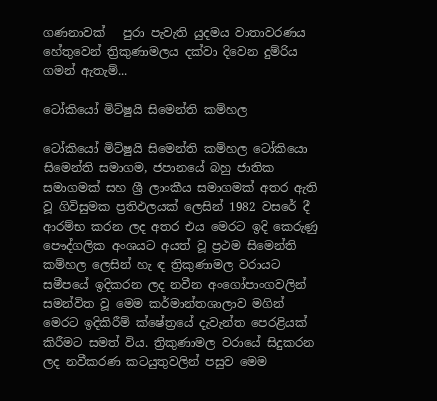ගණනාවක්   පුරා පැවැති යුදමය වාතාවරණය හේතුවෙන් ත්‍රිකුණාමලය දක්වා දිවෙන දුම්රිය ගමන් ඇතැම්...

ටෝකියෝ මිට්ෂුයි සිමෙන්ති කම්හල

ටෝකියෝ මිට්ෂුයි සිමෙන්ති කම්හල ටෝකියො සිමෙන්ති සමාගම, ජපානයේ බහු ජාතික සමාගමක් සහ ශ්‍රී ලාංකීය සමාගමක් අතර ඇති වූ ගිවිසුමක ප්‍රතිඵලයක් ලෙසින් 1982 වසරේ දී ආරම්භ කරන ලද අතර එය මෙරට ඉදි කෙරුණු පෞද්ගලික අංශයට අයත් වූ ප්‍රථම සිමෙන්ති කම්හල ලෙසින් හැ ඳ ත්‍රිකුණාමල වරායට සමීපයේ ඉදිකරන ලද නවීන අංගෝපාංගවලින් සමන්විත වූ මෙම කර්මාන්තශාලාව මගින් මෙරට ඉදිකිරීම් ක්ෂේත්‍රයේ දැවැන්ත පෙරළියක් කිරීමට සමත් විය. ත්‍රිකුණාමල වරායේ සිදුකරන ලද නවීකරණ කටයුතුවලින් පසුව මෙම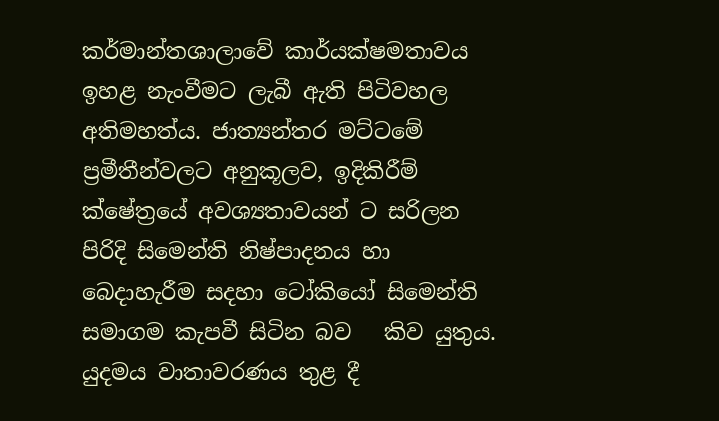කර්මාන්තශාලාවේ කාර්යක්ෂමතාවය ඉහළ නැංවීමට ලැබී ඇති පිටිවහල අතිමහත්ය. ජාත්‍යන්තර මට්ටමේ ප්‍රමීතීන්වලට අනුකූලව, ඉදිකිරීම් ක්ෂේත්‍රයේ අවශ්‍යතාවයන් ට සරිලන පිරිදි සිමෙන්ති නිෂ්පාදනය හා බෙදාහැරීම සදහා ටෝකියෝ සිමෙන්ති සමාගම කැපවී සිටින බව   කිව යුතුය. යුදමය වාතාවරණය තුළ දී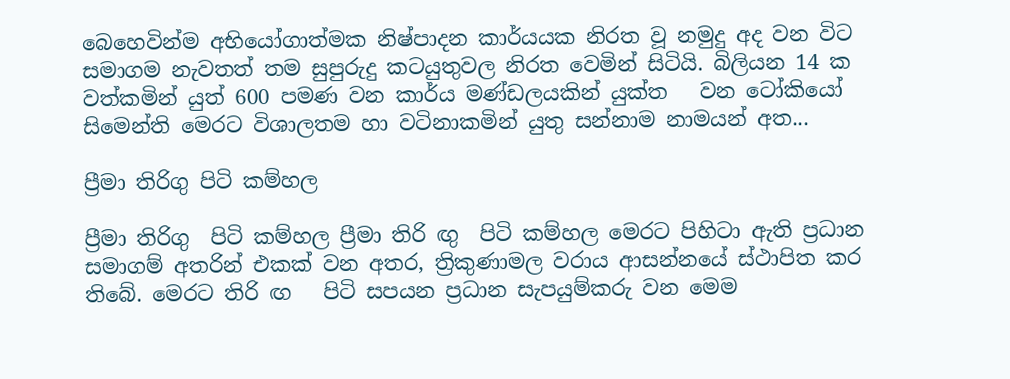බෙහෙවින්ම අභියෝගාත්මක නිෂ්පාදන කාර්යයක නිරත වූ නමුදු අද වන විට සමාගම නැවතත් තම සුපුරුදු කටයුතුවල නිරත වෙමින් සිටියි. බිලියන 14 ක වත්කමින් යුත් 600 පමණ වන කාර්ය මණ්ඩලයකින් යුක්ත   වන ටෝකියෝ සිමෙන්ති මෙරට විශාලතම හා වටිනාකමින් යුතු සන්නාම නාමයන් අත...

ප්‍රීමා තිරිගු පිටි කම්හල

ප්‍රීමා තිරිගු  පිටි කම්හල ප්‍රීමා තිරි ඟු  පිටි කම්හල මෙරට පිහිටා ඇති ප්‍රධාන සමාගම් අතරින් එකක් වන අතර, ත්‍රිකුණාමල වරාය ආසන්නයේ ස්ථාපිත කර තිබේ. මෙරට තිරි ඟ   පිටි සපයන ප්‍රධාන සැපයුම්කරු වන මෙම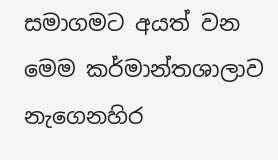සමාගමට අයත් වන මෙම කර්මාන්තශාලාව නැගෙනහිර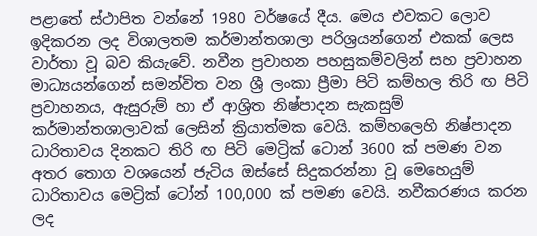පළාතේ ස්ථාපිත වන්නේ 1980 වර්ෂයේ දීය. මෙය එවකට ලොව ඉදිකරන ලද විශාලතම කර්මාන්තශාලා පරිශ්‍රයන්ගෙන් එකක් ලෙස වාර්තා වූ බව කියැවේ. නවීන ප්‍රවාහන පහසුකම්වලින් සහ ප්‍රවාහන මාධ්‍යයන්ගෙන් සමන්විත වන ශ්‍රී ලංකා ප්‍රීමා පිටි කම්හල තිරි ඟ පිටි ප්‍රවාහනය, ඇසුරුම් හා ඒ ආශ්‍රිත නිෂ්පාදන සැකසුම් කර්මාන්තශාලාවක් ලෙසින් ක්‍රියාත්මක වෙයි. කම්හලෙහි නිෂ්පාදන ධාරිතාවය දිනකට තිරි ඟ පිටි මෙට්‍රික් ටොන් 3600 ක් පමණ වන අතර තොග වශයෙන් ජැටිය ඔස්සේ සිදුකරන්නා වූ මෙහෙයුම් ධාරිතාවය මෙට්‍රික් ටෝන් 100,000 ක් පමණ වෙයි. නවීකරණය කරන ලද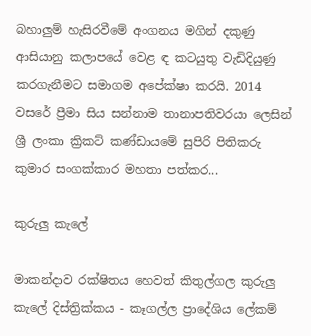බහාලුම් හැසිරවීමේ අංගනය මගින් දකුණු ආසියානු කලාපයේ වෙළ ඳ කටයුතු වැඩිදියුණු කරගැනීමට සමාගම අපේක්ෂා කරයි. 2014 වසරේ ප්‍රීමා සිය සන්නාම තානාපතිවරයා ලෙසින් ශ්‍රී ලංකා ක්‍රිකට් කණ්ඩායමේ සුපිරි පිතිකරු කුමාර සංගක්කාර මහතා පත්කර...

කුරුලු කැලේ

මාකන්දාව රක්ෂිතය හෙවත් කිතුල්ගල කුරුලු කැලේ දිස්ත්‍රික්කය - කෑගල්ල ප්‍රාදේශිය ලේකම්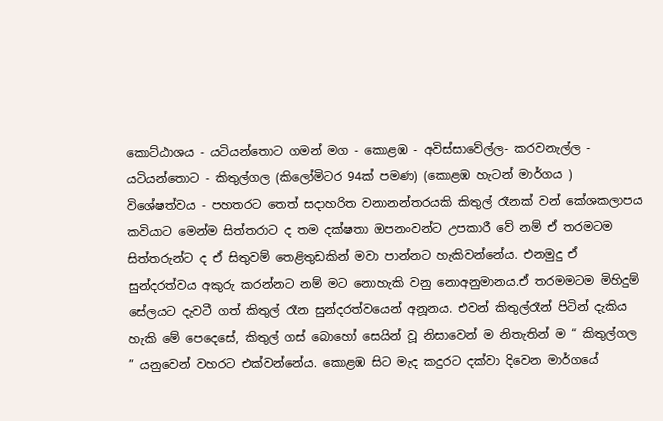කොට්ඨාශය - යටියන්තොට ගමන් මග - කොළඹ - අවිස්සාවේල්ල- කරවනැල්ල - යටියන්තොට - කිතුල්ගල (කිලෝමිටර 94ක් පමණ) (කොළඹ හැටන් මාර්ගය ) විශේෂත්වය - පහතරට තෙත් සදාහරිත වනානන්තරයකි කිතුල් රෑනක් වන් කේශකලාපය කවියාට මෙන්ම සිත්තරාට ද තම දක්ෂතා ඔපනංවන්ට උපකාරී වේ නම් ඒ තරමටම සිත්තරුන්ට ද ඒ සිතුවම් තෙළිතුඩකින් මවා පාන්නට හැකිවන්නේය. එනමුදු ඒ සුන්දරත්වය අකුරු කරන්නට නම් මට නොහැකි වනු නොඅනුමානය.ඒ තරමමටම මිහිදුම් සේලයට දැවටී ගත් කිතුල් රෑන සුන්දරත්වයෙන් අනූනය. එවන් කිතුල්රෑන් පිටින් දැකිය හැකි මේ පෙදෙසේ, කිතුල් ගස් බොහෝ සෙයින් වූ නිසාවෙන් ම නිතැතින් ම “ කිතුල්ගල ” යනුවෙන් වහරට එක්වන්නේය. කොළඹ සිට මැද කදුරට දක්වා දිවෙන මාර්ගයේ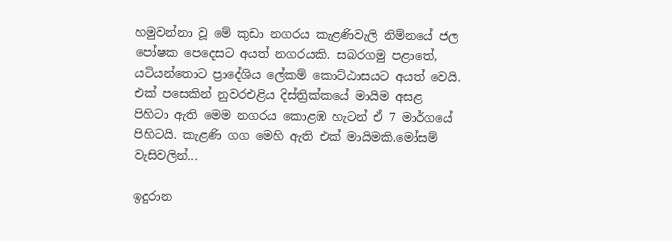හමුවන්නා වූ මේ කුඩා නගරය කැළණිවැලි නිම්නයේ ජල පෝෂක පෙදෙසට අයත් නගරයකි. සබරගමු පළාතේ, යටියන්තොට ප්‍රාදේශිය ලේකම් කොට්ඨාසයට අයත් වෙයි. එක් පසෙකින් නුවරඑළිය දිස්ත්‍රික්කයේ මායිම අසළ පිහිටා ඇති මෙම නගරය කොළඹ හැටන් ඒ 7 මාර්ගයේ පිහිටයි. කැළණි ගග මෙහි ඇති එක් මායිමකි.මෝසම් වැසිවලින්...

ඉදුරාන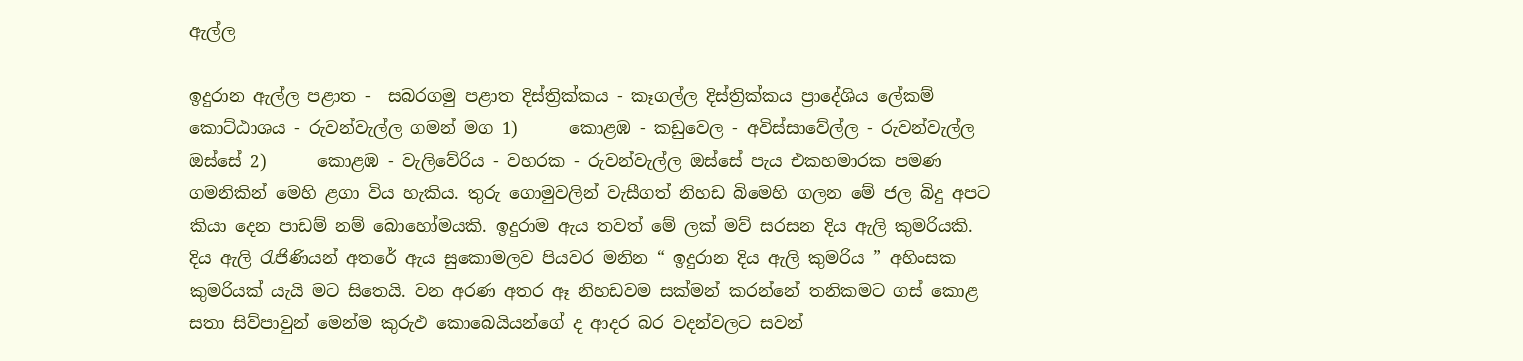ඇල්ල

ඉදුරාන ඇල්ල පළාත -  සබරගමු පළාත දිස්ත්‍රික්කය - කෑගල්ල දිස්ත්‍රික්කය ප්‍රාදේශිය ලේකම් කොට්ඨාශය - රුවන්වැල්ල ගමන් මග 1)      කොළඹ - කඩුවෙල - අවිස්සාවේල්ල - රුවන්වැල්ල ඔස්සේ 2)      කොළඹ - වැලිවේරිය - වහරක - රුවන්වැල්ල ඔස්සේ පැය එකහමාරක පමණ ගමනිකින් මෙහි ළගා විය හැකිය. තුරු ගොමුවලින් වැසීගත් නිහඩ බිමෙහි ගලන මේ ජල බිදු අපට කියා දෙන පාඩම් නම් බොහෝමයකි. ඉදුරාම ඇය තවත් මේ ලක් මව් සරසන දිය ඇලි කුමරියකි. දිය ඇලි රැජිණියන් අතරේ ඇය සුකොමලව පියවර මනින “ ඉදුරාන දිය ඇලි කුමරිය ” අහිංසක කුමරියක් යැයි මට සිතෙයි. වන අරණ අතර ඈ නිහඩවම සක්මන් කරන්නේ තනිකමට ගස් කොළ සතා සිව්පාවුන් මෙන්ම කුරුඵ කොබෙයියන්ගේ ද ආදර බර වදන්වලට සවන්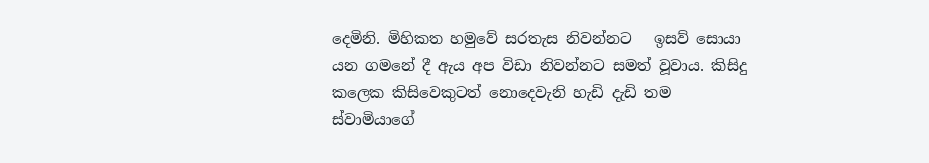දෙමිනි. මිහිකත හමුවේ සරතැස නිවන්නට   ඉසව් සොයා යන ගමනේ දී ඇය අප විඩා නිවන්නට සමත් වූවාය. කිසිදු කලෙක කිසිවෙකුටත් ‍නොදෙවැනි හැඩි දැඩි තම ස්වාමියාගේ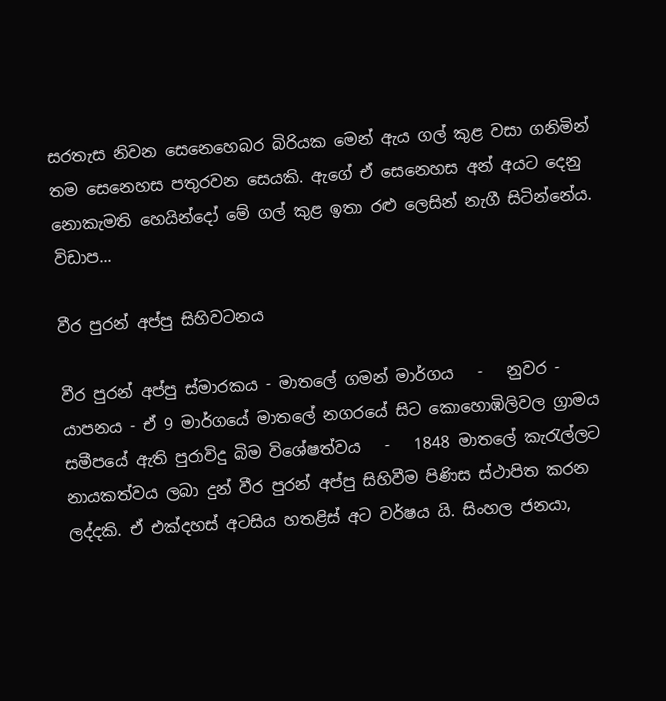සරතැස නිවන සෙනෙහෙබර බිරියක මෙන් ඇය ගල් කුළ වසා ගනිමින් තම සෙනෙහස පතුරවන සෙයකි. ඇගේ ඒ සෙනෙහස අන් අයට දෙනු නොකැමති හෙයින්දෝ මේ ගල් කුළ ඉතා රළු ලෙසින් නැගී සිටින්නේය. විඩාප...

වීර පුරන් අප්පු සිහිවටනය

වීර පුරන් අප්පු ස්මාරකය - මාතලේ ගමන් මාර්ගය   -   නුවර - යාපනය - ඒ 9 මාර්ගයේ මාතලේ නගරයේ සිට කොහොඹිලිවල ග්‍රාමය සමීපයේ ඇති පුරාවිදු බිම විශේෂත්වය   -   1848 මාතලේ කැරැල්ලට නායකත්වය ලබා දුන් වීර පුරන් අප්පු සිහිවීම පිණිස ස්ථාපිත කරන ලද්දකි. ඒ එක්දහස් අටසිය හතළිස් අට වර්ෂය යි. සිංහල ජනයා,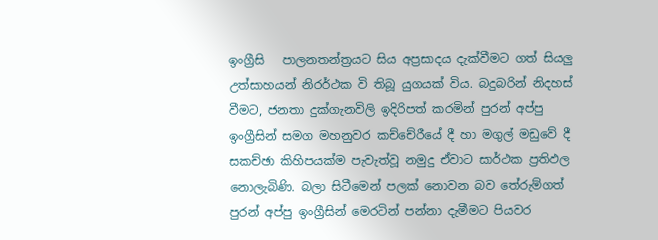ඉංග්‍රීසි   පාලනතන්ත්‍රයට සිය අප්‍රසාදය දැක්වීමට ගත් සියලු උත්සාහයන් නිරර්ථක වි තිබූ යුගයක් විය. බදුබරින් නිදහස් වීමට, ජනතා දුක්ගැනවිලි ඉදිරිපත් කරමින් පුරන් අප්පු ඉංග්‍රීසින් සමග මහනුවර කච්චේරීයේ දී හා මගුල් මඩුවේ දී සකච්ඡා කිහිපයක්ම පැවැත්වූ නමුදු ඒවාට සාර්ථක ප්‍රතිඵල නොලැබිණි. බලා සිටීමෙන් පලක් නොවන බව තේරුම්ගත් පුරන් අප්පු ඉංග්‍රීසින් මෙරටින් පන්නා දැමීමට පියවර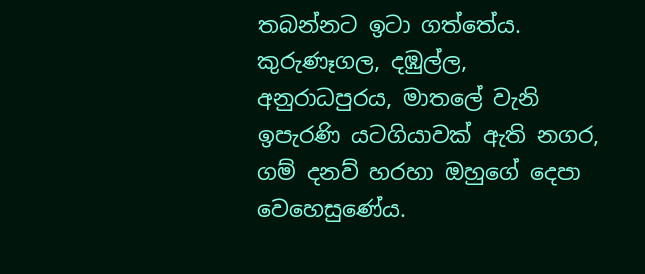තබන්නට ඉටා ගත්තේය. කුරුණෑගල, දඹුල්ල, අනුරාධපුරය, මාතලේ වැනි ඉපැරණි යටගියාවක් ඇති නගර, ගම් දනව් හරහා ඔහුගේ දෙපා වෙහෙසුණේය.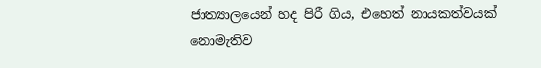ජාත්‍යාලයෙන් හද පිරී ගිය, එහෙත් නායකත්වයක් නොමැතිව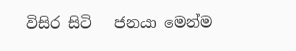විසිර සිටි   ජනයා මෙන්ම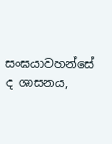සංඝයාවහන්සේ ද ශාසනය,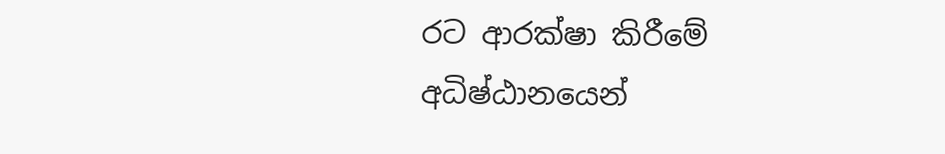රට ආරක්ෂා කිරීමේ අධිෂ්ඨානයෙන්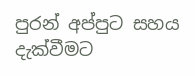පුරන් අප්පුට සහය දැක්වීමට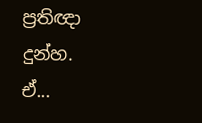ප්‍රතිඥා දුන්හ. ඒ...